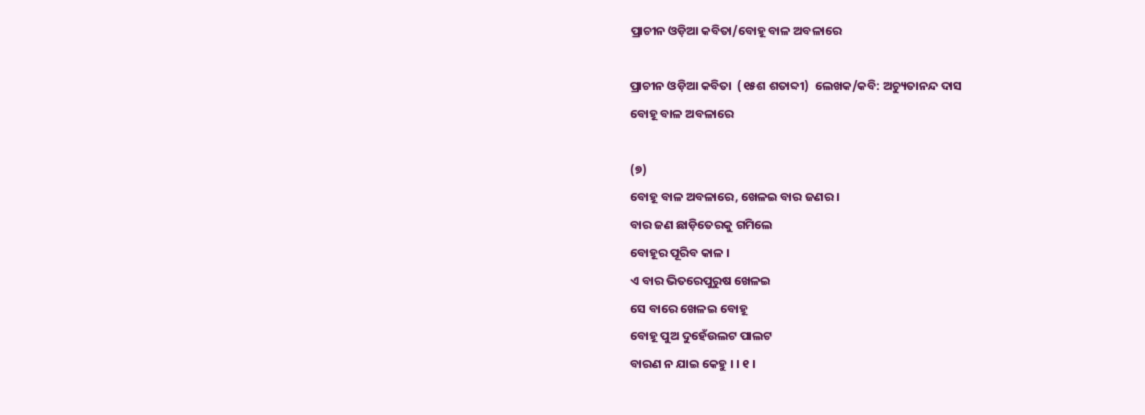ପ୍ରାଚୀନ ଓଡ଼ିଆ କବିତା/ବୋହୂ ବାଳ ଅବଳାରେ

ପ୍ରାଚୀନ ଓଡ଼ିଆ କବିତା  (୧୫ଶ ଶତାବ୍ଦୀ)  ଲେଖକ/କବି: ଅଚ୍ୟୁତାନନ୍ଦ ଦାସ
ବୋହୂ ବାଳ ଅବଳାରେ

(୭)
ବୋହୂ ବାଳ ଅବଳାରେ, ଖେଳଇ ବାର ଜଣର ।
ବାର ଜଣ ଛାଡ଼ିତେରକୁ ଗମିଲେ
ବୋହୂର ପୂରିବ କାଳ ।
ଏ ବାର ଭିତରେପୁରୁଷ ଖେଳଇ
ସେ ବାରେ ଖେଳଇ ବୋହୂ
ବୋହୂ ପୁଅ ଦୁହେଁଉଲଟ ପାଲଟ
ବାରଣ ନ ଯାଇ କେହୁ । । ୧ ।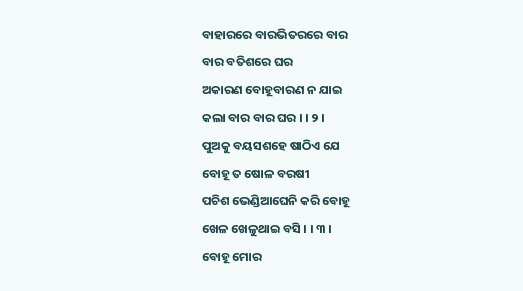ବାହାରରେ ବାରଭିତରରେ ବାର
ବାର ବତିଶରେ ଘର
ଅକାରଣ ବୋହୂବାରଣ ନ ଯାଇ
କଲା ବାର ବାର ଘର । । ୨ ।
ପୁଅକୁ ବୟସଶହେ ଷାଠିଏ ଯେ
ବୋହୂ ତ ଷୋଳ ବରଷୀ
ପଚିଶ ଭେଣ୍ଡିଆଘେନି କରି ବୋହୂ
ଖେଳ ଖେଳୁଥାଇ ବସି । । ୩ ।
ବୋହୂ ମୋର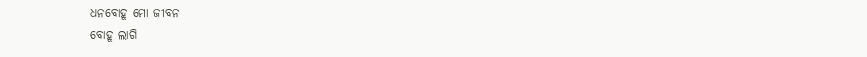ଧନବୋହୂ ମୋ ଜୀବନ
ବୋହୂ ଲାଗି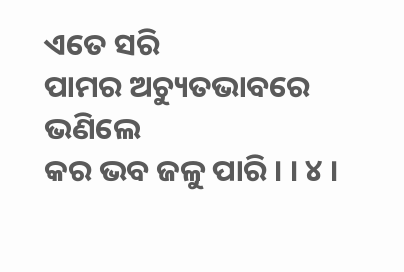ଏତେ ସରି
ପାମର ଅଚ୍ୟୁତଭାବରେ ଭଣିଲେ
କର ଭବ ଜଳୁ ପାରି । । ୪ ।